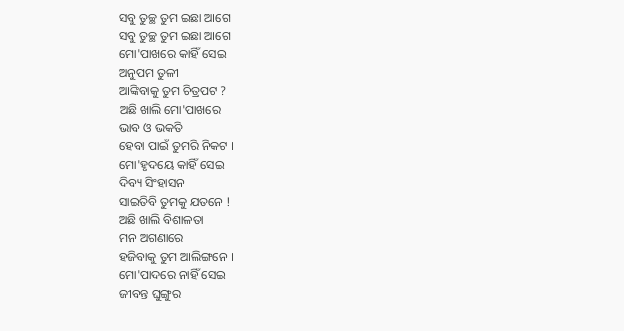ସବୁ ତୁଚ୍ଛ ତୁମ ଇଛା ଆଗେ
ସବୁ ତୁଚ୍ଛ ତୁମ ଇଛା ଆଗେ
ମୋ'ପାଖରେ କାହିଁ ସେଇ
ଅନୁପମ ତୁଳୀ
ଆଙ୍କିବାକୁ ତୁମ ଚିତ୍ରପଟ ?
ଅଛି ଖାଲି ମୋ'ପାଖରେ
ଭାବ ଓ ଭକତି
ହେବା ପାଇଁ ତୁମରି ନିକଟ ।
ମୋ'ହୃଦୟେ କାହିଁ ସେଇ
ଦିବ୍ୟ ସିଂହାସନ
ସାଇତିବି ତୁମକୁ ଯତନେ !
ଅଛି ଖାଲି ବିଶାଳତା
ମନ ଅଗଣାରେ
ହଜିବାକୁ ତୁମ ଆଲିଙ୍ଗନେ ।
ମୋ'ପାଦରେ ନାହିଁ ସେଇ
ଜୀବନ୍ତ ଘୁଙ୍ଗୁର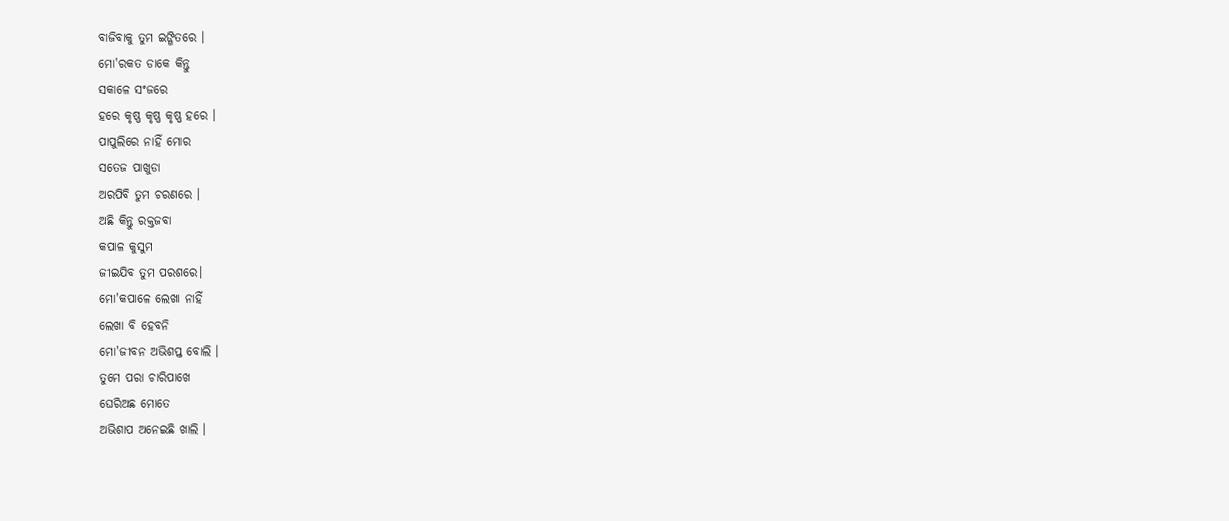ବାଜିବାକୁ ତୁମ ଇଙ୍ଗିତରେ ।
ମୋ'ରକତ ଡାକେ କିନ୍ତୁ
ସକାଳେ ସଂଜରେ
ହରେ କୃଷ୍ଣ କୃଷ୍ଣ କୃଷ୍ଣ ହରେ ।
ପାପୁଲିରେ ନାହିଁ ମୋର
ସତେଜ ପାଖୁଡା
ଅରପିବି ତୁମ ଚରଣରେ ।
ଅଛି କିନ୍ତୁ ରକ୍ତଜବା
କପାଳ କୁସୁମ
ଜୀଇଯିବ ତୁମ ପରଶରେ।
ମୋ'କପାଳେ ଲେଖା ନାହିଁ
ଲେଖା ବି ହେବନି
ମୋ'ଜୀବନ ଅଭିଶପ୍ତ ବୋଲି ।
ତୁମେ ପରା ଚାରିପାଖେ
ଘେରିଅଛ ମୋତେ
ଅଭିଶାପ ଅନେଇଛି ଖାଲି ।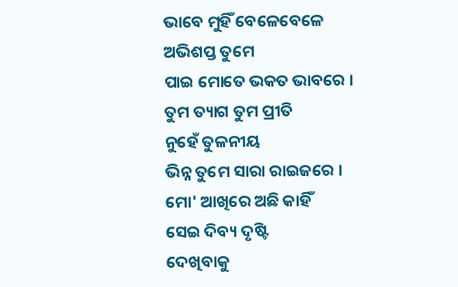ଭାବେ ମୁହିଁ ବେଳେବେଳେ
ଅଭିଶପ୍ତ ତୁମେ
ପାଇ ମୋତେ ଭକତ ଭାବରେ ।
ତୁମ ତ୍ୟାଗ ତୁମ ପ୍ରୀତି
ନୁହେଁ ତୁଳନୀୟ
ଭିନ୍ନ ତୁମେ ସାରା ରାଇଜରେ ।
ମୋ' ଆଖିରେ ଅଛି କାହିଁ
ସେଇ ଦିବ୍ୟ ଦୃଷ୍ଟି
ଦେଖିବାକୁ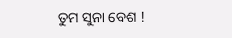ତୁମ ସୁନା ବେଶ !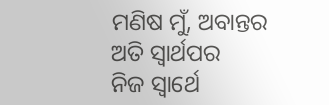ମଣିଷ ମୁଁ, ଅବାନ୍ତର
ଅତି ସ୍ୱାର୍ଥପର
ନିଜ ସ୍ଵାର୍ଥେ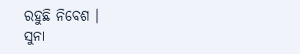ରହୁଛି ନିବେଶ ।
ସୁନା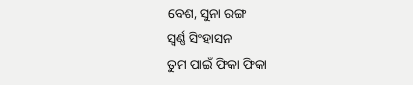ବେଶ, ସୁନା ରଙ୍ଗ
ସ୍ବର୍ଣ୍ଣ ସିଂହାସନ
ତୁମ ପାଇଁ ଫିକା ଫିକା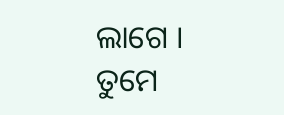ଲାଗେ ।
ତୁମେ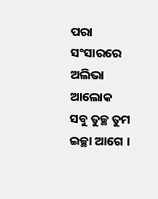ପରା ସଂସାରରେ
ଅଲିଭା ଆଲୋକ
ସବୁ ତୁଚ୍ଛ ତୁମ ଇଚ୍ଛା ଆଗେ ।